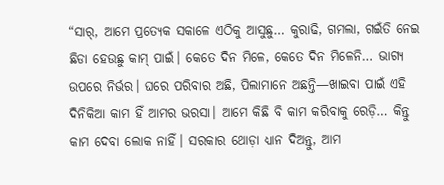“ସାର୍, ଆମେ ପ୍ରତ୍ୟେକ ସକାଳେ ଏଠିକୁ ଆସୁଛୁ… କୁରାଢି, ଗମଲା, ଗଇଁତି ନେଇ ଛିଡା ହେଉଛୁ କାମ୍ ପାଇଁ। କେତେ ଦିନ ମିଳେ, କେତେ ଦିନ ମିଳେନି… ଭାଗ୍ୟ ଉପରେ ନିର୍ଭର। ଘରେ ପରିବାର ଅଛି, ପିଲାମାନେ ଅଛନ୍ତି—ଖାଇବା ପାଇଁ ଏହି ଦିନିକିଆ କାମ ହିଁ ଆମର ଭରସା। ଆମେ କିଛି ବି କାମ କରିବାକୁ ରେଡ଼ି… କିନ୍ତୁ କାମ ଦେବା ଲୋକ ନାହିଁ। ସରକାର ଥୋଡ଼ା ଧ୍ୟାନ ଦିଅନ୍ତୁ, ଆମ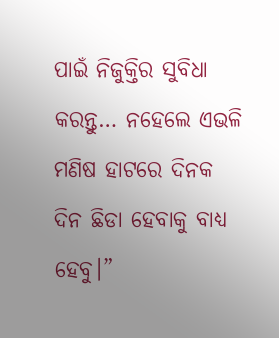ପାଇଁ ନିଜୁକ୍ତିର ସୁବିଧା କରନ୍ତୁ… ନହେଲେ ଏଭଳି ମଣିଷ ହାଟରେ ଦିନକ ଦିନ ଛିଡା ହେବାକୁ ବାଧ୍ୟ ହେବୁ।”